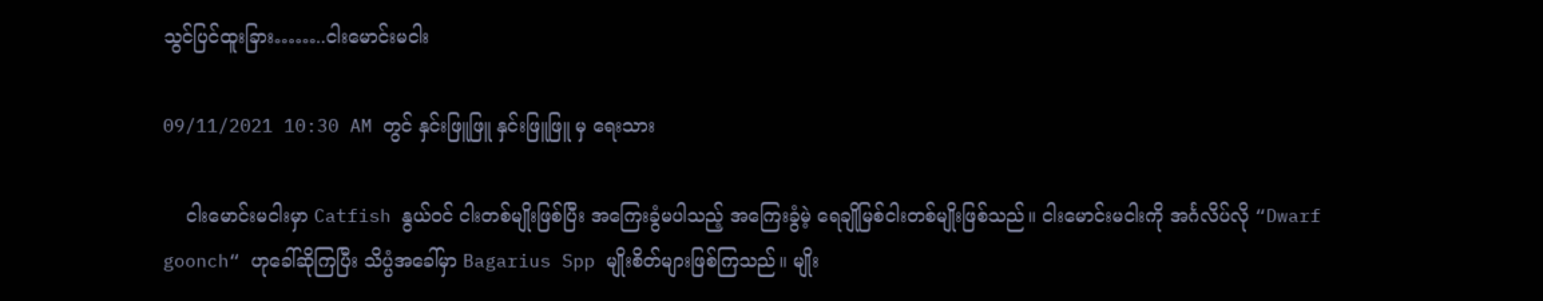သွင်ပြင်ထူးခြား……..ငါးမောင်းမငါး

09/11/2021 10:30 AM တွင် နှင်းဖြူဖြူ နှင်းဖြူဖြူ မှ ရေးသား

    ငါးမောင်းမငါးမှာ Catfish နွယ်ဝင် ငါးတစ်မျိုးဖြစ်ပြီး အကြေးခွံမပါသည့် အကြေးခွံမဲ့ ရေချိုမြစ်ငါးတစ်မျိုးဖြစ်သည်။ ငါးမောင်းမငါးကို အင်္ဂလိပ်လို “Dwarf goonch“ ဟုခေါ်ဆိုကြပြီး သိပ္ပံအခေါ်မှာ Bagarius Spp မျိုးစိတ်များဖြစ်ကြသည်။ မျိုး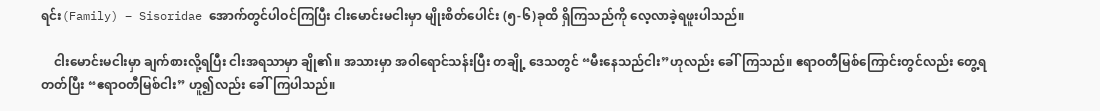ရင်း(Family) – Sisoridae အောက်တွင်ပါဝင်ကြပြီး ငါးမောင်းမငါးမှာ မျိုးစိတ်ပေါင်း (၅-၆)ခုထိ ရှိကြသည်ကို လေ့လာခဲ့ရဖူးပါသည်။

    ငါးမောင်းမငါးမှာ ချက်စားလို့ရပြီး ငါးအရသာမှာ ချို၏။ အသားမှာ အဝါရောင်သန်းပြီး တချို့ ဒေသတွင် “မီးနေသည်ငါး”ဟုလည်း ခေါ်ကြသည်။ ဧရာဝတီမြစ်ကြောင်းတွင်လည်း တွေ့ရတတ်ပြီး “ဧရာဝတီမြစ်ငါး” ဟူ၍လည်း ခေါ်ကြပါသည်။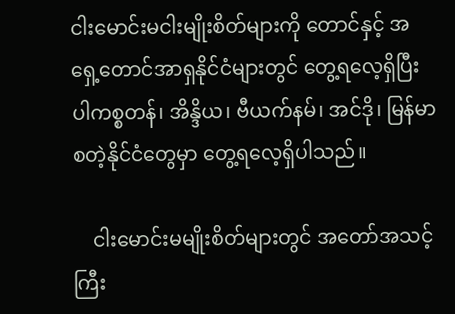ငါးမောင်းမငါးမျိုးစိတ်များကို တောင်နှင့် အရှေ့တောင်အာရှနိုင်ငံများတွင် တွေ့ရလေ့ရှိပြီး ပါကစ္စတန်၊ အိန္ဒိယ၊ ဗီယက်နမ်၊ အင်ဒို၊ မြန်မာ စတဲ့နိုင်ငံတွေမှာ တွေ့ရလေ့ရှိပါသည်။

    ငါးမောင်းမမျိုးစိတ်များတွင် အတော်အသင့် ကြီး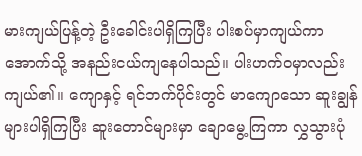မားကျယ်ပြန့်တဲ့ ဦးခေါင်းပါရှိကြပြီး ပါးစပ်မှာကျယ်ကာ အောက်သို့ အနည်းငယ်ကျနေပါသည်။ ပါးဟက်ဝမှာလည်း ကျယ်၏။ ကျောနှင့် ရင်ဘက်ပိုင်းတွင် မာကျောသော ဆူးချွန်များပါရှိကြပြီး ဆူးတောင်များမှာ ချောမွေ့ကြကာ လွှသွားပုံ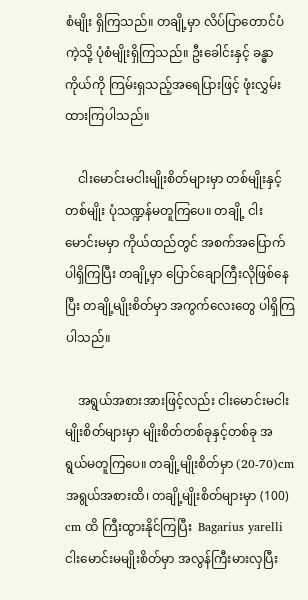စံမျိုး ရှိကြသည်။ တချို့မှာ လိပ်ပြာတောင်ပံကဲ့သို့ ပုံစံမျိုးရှိကြသည်။ ဦးခေါင်းနှင့် ခန္ဓာကိုယ်ကို ကြမ်းရှသည့်အရေပြားဖြင့် ဖုံးလွှမ်းထားကြပါသည်။

    ငါးမောင်းမငါးမျိုးစိတ်များမှာ တစ်မျိုးနှင့်တစ်မျိုး ပုံသဏ္ဍန်မတူကြပေ။ တချို့ ငါးမောင်းမမှာ ကိုယ်ထည်တွင် အစက်အပြောက်ပါရှိကြပြီး တချို့မှာ ပြောင်ချောကြီးလိုဖြစ်နေပြီး တချို့မျိုးစိတ်မှာ အကွက်လေးတွေ ပါရှိကြပါသည်။

    အရွယ်အစားအားဖြင့်လည်း ငါးမောင်းမငါးမျိုးစိတ်များမှာ မျိုးစိတ်တစ်ခုနှင့်တစ်ခု အရွယ်မတူကြပေ။ တချို့မျိုးစိတ်မှာ (20-70)cm အရွယ်အစားထိ၊ တချို့မျိုးစိတ်များမှာ (100) cm ထိ ကြီးထွားနိုင်ကြပြီး  Bagarius yarelli ငါးမောင်းမမျိုးစိတ်မှာ အလွန်ကြီးမားလှပြီး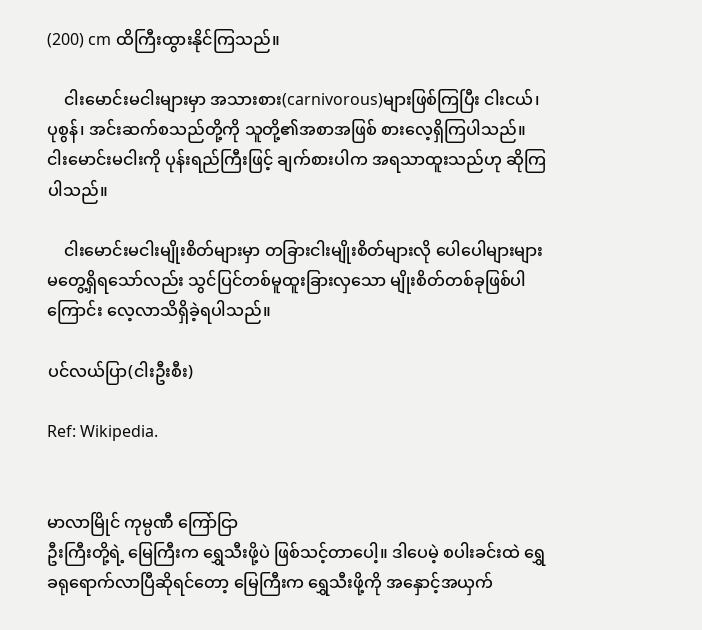(200) cm ထိကြီးထွားနိုင်ကြသည်။

    ငါးမောင်းမငါးများမှာ အသားစား(carnivorous)များဖြစ်ကြပြီး ငါးငယ်၊ ပုစွန်၊ အင်းဆက်စသည်တို့ကို သူတို့၏အစာအဖြစ် စားလေ့ရှိကြပါသည်။ ငါးမောင်းမငါးကို ပုန်းရည်ကြီးဖြင့် ချက်စားပါက အရသာထူးသည်ဟု ဆိုကြပါသည်။

    ငါးမောင်းမငါးမျိုးစိတ်များမှာ တခြားငါးမျိုးစိတ်များလို ပေါပေါများများ မတွေ့ရှိရသော်လည်း သွင်ပြင်တစ်မူထူးခြားလှသော မျိုးစိတ်တစ်ခုဖြစ်ပါကြောင်း လေ့လာသိရှိခဲ့ရပါသည်။

ပင်လယ်ပြာ(ငါးဦးစီး)

Ref: Wikipedia.


မာလာမြိုင် ကုမ္ပဏီ ကြော်ငြာ
ဦးကြီးတို့ရဲ့ မြေကြီးက ရွှေသီးဖို့ပဲ ဖြစ်သင့်တာပေါ့။ ဒါပေမဲ့ စပါးခင်းထဲ ရွှေခရုရောက်လာပြီဆိုရင်တော့ မြေကြီးက ရွှေသီးဖို့ကို အနှောင့်အယှက်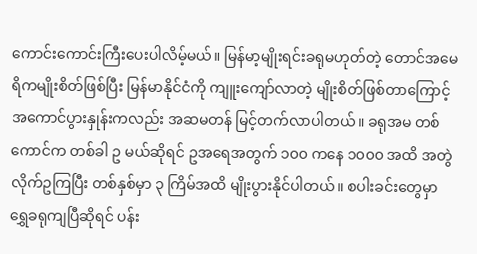ကောင်းကောင်းကြီးပေးပါလိမ့်မယ်။ မြန်မာ့မျိုးရင်းခရုမဟုတ်တဲ့ တောင်အမေရိကမျိုးစိတ်ဖြစ်ပြီး မြန်မာနိုင်ငံကို ကျူးကျော်လာတဲ့ မျိုးစိတ်ဖြစ်တာကြောင့် အကောင်ပွားနှုန်းကလည်း အဆမတန် မြင့်တက်လာပါတယ်။ ခရုအမ တစ်ကောင်က တစ်ခါ ဥ မယ်ဆိုရင် ဥအရေအတွက် ၁၀၀ ကနေ ၁၀၀၀ အထိ အတွဲလိုက်ဥကြပြီး တစ်နှစ်မှာ ၃ ကြိမ်အထိ မျိုးပွားနိုင်ပါတယ်။ စပါးခင်းတွေမှာ ရွှေခရုကျပြီဆိုရင် ပန်း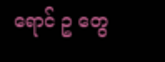ရောင် ဥ တွေ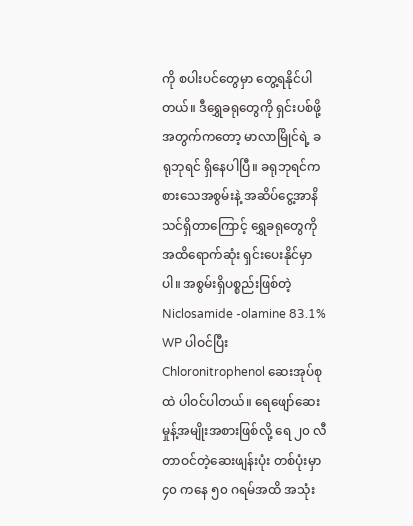ကို စပါးပင်တွေမှာ တွေ့ရနိုင်ပါတယ်။ ဒီရွှေခရုတွေကို ရှင်းပစ်ဖို့အတွက်ကတော့ မာလာမြိုင်ရဲ့ ခရုဘုရင် ရှိနေပါပြီ။ ခရုဘုရင်က စားသေအစွမ်းနဲ့ အဆိပ်ငွေ့အာနိသင်ရှိတာကြောင့် ရွှေခရုတွေကို အထိရောက်ဆုံး ရှင်းပေးနိုင်မှာပါ။ အစွမ်းရှိပစ္စည်းဖြစ်တဲ့ Niclosamide -olamine 83.1% WP ပါဝင်ပြီး Chloronitrophenol ဆေးအုပ်စုထဲ ပါဝင်ပါတယ်။ ရေဖျော်ဆေးမှုန့်အမျိုးအစားဖြစ်လို့ ရေ ၂၀ လီတာဝင်တဲ့ဆေးဖျန်းပုံး တစ်ပုံးမှာ ၄၀ ကနေ ၅၀ ဂရမ်အထိ အသုံး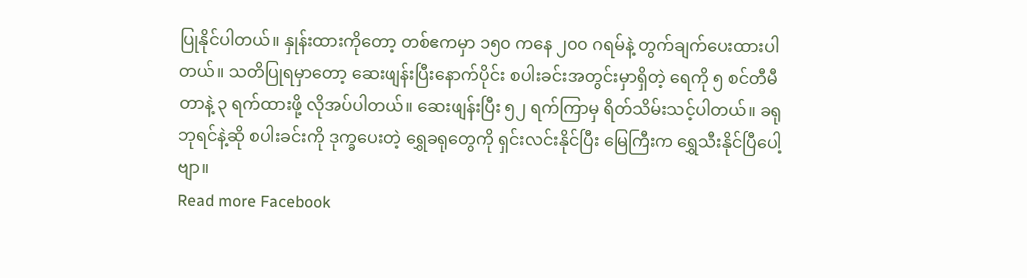ပြုနိုင်ပါတယ်။ နှုန်းထားကိုတော့ တစ်ဧကမှာ ၁၅၀ ကနေ ၂၀၀ ဂရမ်နဲ့ တွက်ချက်ပေးထားပါတယ်။ သတိပြုရမှာတော့ ဆေးဖျန်းပြီးနောက်ပိုင်း စပါးခင်းအတွင်းမှာရှိတဲ့ ရေကို ၅ စင်တီမီတာနဲ့ ၃ ရက်ထားဖို့ လိုအပ်ပါတယ်။ ဆေးဖျန်းပြီး ၅၂ ရက်ကြာမှ ရိတ်သိမ်းသင့်ပါတယ်။ ခရုဘုရင်နဲ့ဆို စပါးခင်းကို ဒုက္ခပေးတဲ့ ရွှေခရုတွေကို ရှင်းလင်းနိုင်ပြီး မြေကြီးက ရွှေသီးနိုင်ပြီပေါ့ဗျာ။
Read more Facebook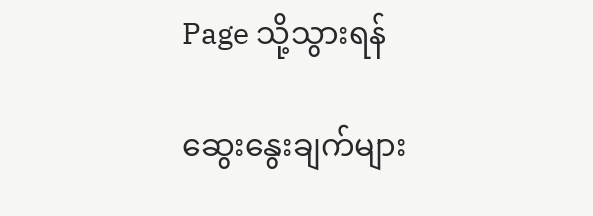Page သို့သွားရန်

ဆွေးနွေးချက်များ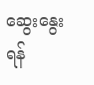ဆွေးနွေးရန်